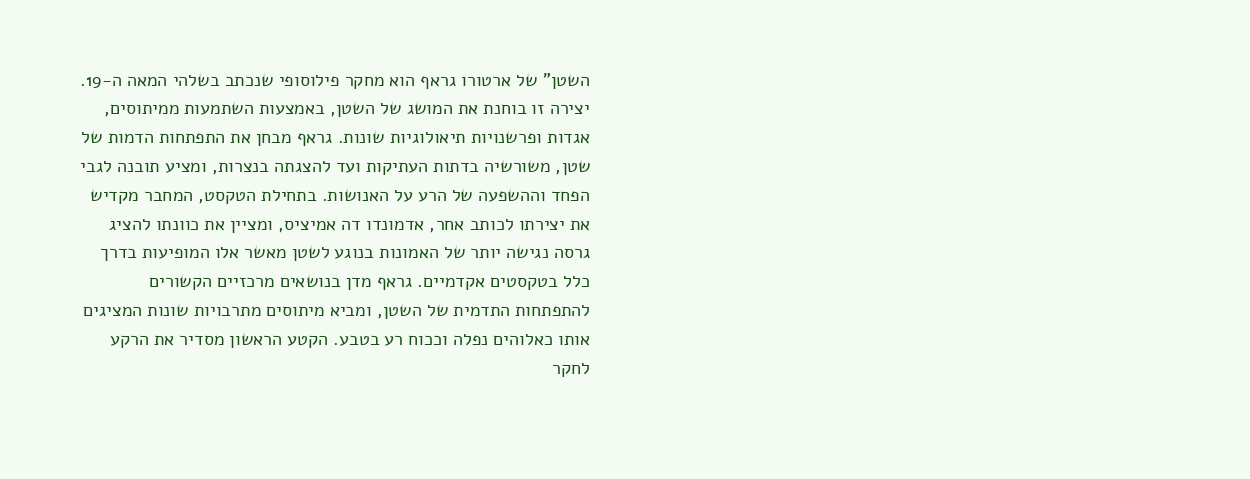השטן” של ארטורו גראף הוא מחקר פילוסופי שנכתב בשלהי המאה ה-19. יצירה זו בוחנת את המושג של השטן, באמצעות השתמעות ממיתוסים, אגדות ופרשנויות תיאולוגיות שונות. גראף מבחן את התפתחות הדמות של שטן, משורשיה בדתות העתיקות ועד להצגתה בנצרות, ומציע תובנה לגבי הפחד וההשפעה של הרע על האנושות. בתחילת הטקסט, המחבר מקדיש את יצירתו לכותב אחר, אדמונדו דה אמיציס, ומציין את כוונתו להציג גרסה נגישה יותר של האמונות בנוגע לשטן מאשר אלו המופיעות בדרך כלל בטקסטים אקדמיים. גראף מדן בנושאים מרכזיים הקשורים להתפתחות התדמית של השטן, ומביא מיתוסים מתרבויות שונות המציגים אותו כאלוהים נפלה וככוח רע בטבע. הקטע הראשון מסדיר את הרקע לחקר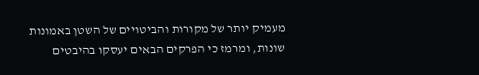מעמיק יותר של מקורות והביטויים של השטן באמונות שונות, ומרמז כי הפרקים הבאים יעסקו בהיבטים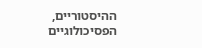ההיסטוריים, הפסיכולוגיים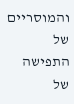והמוסריים של התפישה של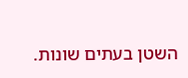השטן בעתים שונות.